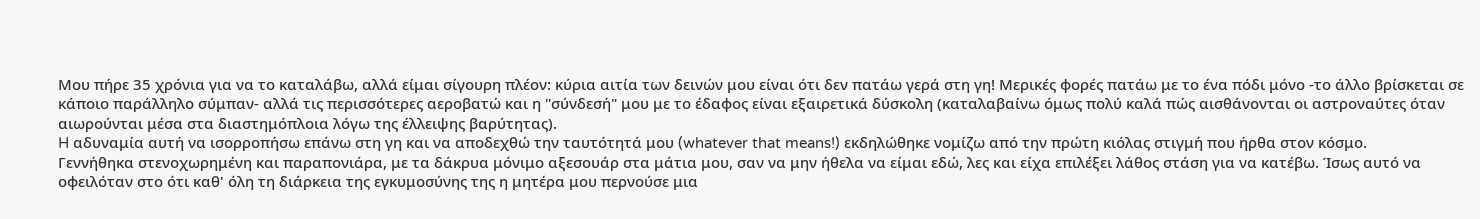Μου πήρε 35 χρόνια για να το καταλάβω, αλλά είμαι σίγουρη πλέον: κύρια αιτία των δεινών μου είναι ότι δεν πατάω γερά στη γη! Μερικές φορές πατάω με το ένα πόδι μόνο -το άλλο βρίσκεται σε κάποιο παράλληλο σύμπαν- αλλά τις περισσότερες αεροβατώ και η "σύνδεσή" μου με το έδαφος είναι εξαιρετικά δύσκολη (καταλαβαίνω όμως πολύ καλά πώς αισθάνονται οι αστροναύτες όταν αιωρούνται μέσα στα διαστημόπλοια λόγω της έλλειψης βαρύτητας).
H αδυναμία αυτή να ισορροπήσω επάνω στη γη και να αποδεχθώ την ταυτότητά μου (whatever that means!) εκδηλώθηκε νομίζω από την πρώτη κιόλας στιγμή που ήρθα στον κόσμο.
Γεννήθηκα στενοχωρημένη και παραπονιάρα, με τα δάκρυα μόνιμο αξεσουάρ στα μάτια μου, σαν να μην ήθελα να είμαι εδώ, λες και είχα επιλέξει λάθος στάση για να κατέβω. Ίσως αυτό να οφειλόταν στο ότι καθ' όλη τη διάρκεια της εγκυμοσύνης της η μητέρα μου περνούσε μια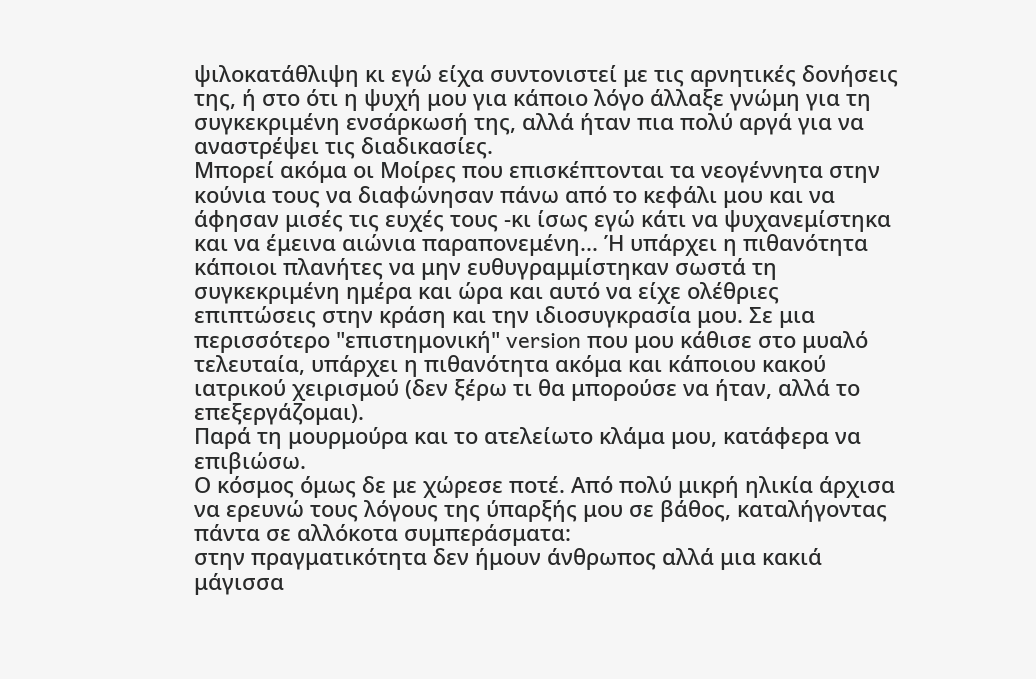ψιλοκατάθλιψη κι εγώ είχα συντονιστεί με τις αρνητικές δονήσεις της, ή στο ότι η ψυχή μου για κάποιο λόγο άλλαξε γνώμη για τη συγκεκριμένη ενσάρκωσή της, αλλά ήταν πια πολύ αργά για να αναστρέψει τις διαδικασίες.
Μπορεί ακόμα οι Μοίρες που επισκέπτονται τα νεογέννητα στην κούνια τους να διαφώνησαν πάνω από το κεφάλι μου και να άφησαν μισές τις ευχές τους -κι ίσως εγώ κάτι να ψυχανεμίστηκα και να έμεινα αιώνια παραπονεμένη... Ή υπάρχει η πιθανότητα κάποιοι πλανήτες να μην ευθυγραμμίστηκαν σωστά τη συγκεκριμένη ημέρα και ώρα και αυτό να είχε ολέθριες επιπτώσεις στην κράση και την ιδιοσυγκρασία μου. Σε μια περισσότερο "επιστημονική" version που μου κάθισε στο μυαλό τελευταία, υπάρχει η πιθανότητα ακόμα και κάποιου κακού ιατρικού χειρισμού (δεν ξέρω τι θα μπορούσε να ήταν, αλλά το επεξεργάζομαι).
Παρά τη μουρμούρα και το ατελείωτο κλάμα μου, κατάφερα να επιβιώσω.
Ο κόσμος όμως δε με χώρεσε ποτέ. Από πολύ μικρή ηλικία άρχισα να ερευνώ τους λόγους της ύπαρξής μου σε βάθος, καταλήγοντας πάντα σε αλλόκοτα συμπεράσματα:
στην πραγματικότητα δεν ήμουν άνθρωπος αλλά μια κακιά μάγισσα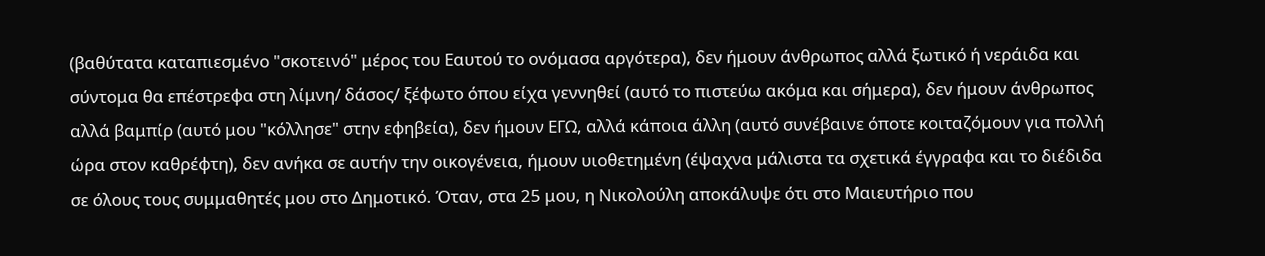(βαθύτατα καταπιεσμένο "σκοτεινό" μέρος του Εαυτού το ονόμασα αργότερα), δεν ήμουν άνθρωπος αλλά ξωτικό ή νεράιδα και σύντομα θα επέστρεφα στη λίμνη/ δάσος/ ξέφωτο όπου είχα γεννηθεί (αυτό το πιστεύω ακόμα και σήμερα), δεν ήμουν άνθρωπος αλλά βαμπίρ (αυτό μου "κόλλησε" στην εφηβεία), δεν ήμουν ΕΓΩ, αλλά κάποια άλλη (αυτό συνέβαινε όποτε κοιταζόμουν για πολλή ώρα στον καθρέφτη), δεν ανήκα σε αυτήν την οικογένεια, ήμουν υιοθετημένη (έψαχνα μάλιστα τα σχετικά έγγραφα και το διέδιδα σε όλους τους συμμαθητές μου στο Δημοτικό. Όταν, στα 25 μου, η Νικολούλη αποκάλυψε ότι στο Μαιευτήριο που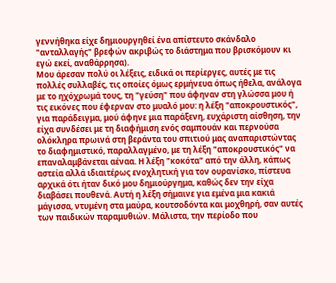γεννήθηκα είχε δημιουργηθεί ένα απίστευτο σκάνδαλο "ανταλλαγής" βρεφών ακριβώς το διάστημα που βρισκόμουν κι εγώ εκεί, αναθάρρησα).
Μου άρεσαν πολύ οι λέξεις, ειδικά οι περίεργες, αυτές με τις πολλές συλλαβές, τις οποίες όμως ερμήνευα όπως ήθελα, ανάλογα με το ηχόχρωμά τους, τη "γεύση" που άφηναν στη γλώσσα μου ή τις εικόνες που έφερναν στο μυαλό μου: η λέξη "αποκρουστικός", για παράδειγμα, μού άφηνε μια παράξενη, ευχάριστη αίσθηση, την είχα συνδέσει με τη διαφήμιση ενός σαμπουάν και περνούσα ολόκληρα πρωινά στη βεράντα του σπιτιού μας αναπαριστώντας το διαφημιστικό, παραλλαγμένο, με τη λέξη "αποκρουστικός" να επαναλαμβάνεται αέναα. Η λέξη "κοκότα" από την άλλη, κάπως αστεία αλλά ιδιαιτέρως ενοχλητική για τον ουρανίσκο, πίστευα αρχικά ότι ήταν δικό μου δημιούργημα, καθώς δεν την είχα διαβάσει πουθενά. Αυτή η λέξη σήμαινε για εμένα μια κακιά μάγισσα, ντυμένη στα μαύρα, κουτσοδόντα και μοχθηρή, σαν αυτές των παιδικών παραμυθιών. Μάλιστα, την περίοδο που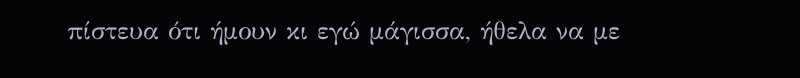πίστευα ότι ήμουν κι εγώ μάγισσα, ήθελα να με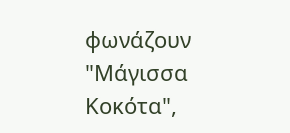φωνάζουν "Μάγισσα Κοκότα",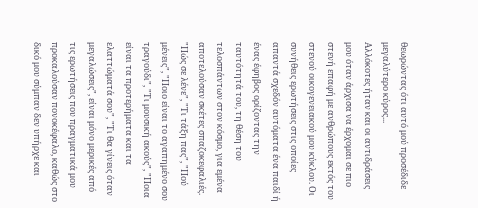θεωρώντας ότι αυτό μού προσέδιδε μεγαλύτερο κύρος...
Αλλόκοτες ήταν και οι αντιδράσεις μου όταν άρχισα να έρχομαι σε πιο στενή επαφή με ανθρώπους εκτός του στενού οικογενειακού μου κύκλου. Οι συνήθεις ερωτήσεις στις οποίες απαντά σχεδόν αυτόματα ένα παιδί ή ένας έφηβος ορίζοντας την ταυτότητά του, τη θέση του τελοσπάντων στον κόσμο, για εμένα αποτελούσαν σκέτες σπαζοκεφαλιές. "Πώς σε λένε", "Τι τάξη πας", "Πού μένεις", "Ποιο είναι το αγαπημένο σου τραγούδι", "Τι μουσική ακούς", "Ποια είναι τα προτερήματα και τα ελαττώματά σου", "Τι θα γίνεις όταν μεγαλώσεις", είναι μόνο μερικές από τις ερωτήσεις που πραγματικά μου προκαλούσαν πονοκέφαλο, καθώς στο δικό μου σύμπαν δεν υπήρχε και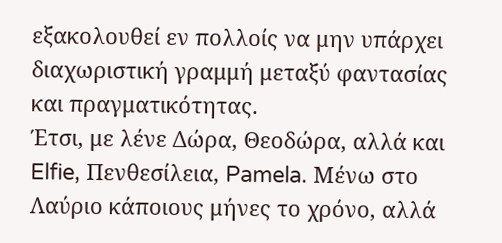εξακολουθεί εν πολλοίς να μην υπάρχει διαχωριστική γραμμή μεταξύ φαντασίας και πραγματικότητας.
Έτσι, με λένε Δώρα, Θεοδώρα, αλλά και Elfie, Πενθεσίλεια, Pamela. Μένω στο Λαύριο κάποιους μήνες το χρόνο, αλλά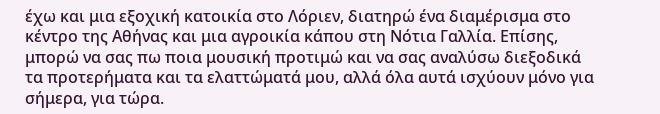έχω και μια εξοχική κατοικία στο Λόριεν, διατηρώ ένα διαμέρισμα στο κέντρο της Αθήνας και μια αγροικία κάπου στη Νότια Γαλλία. Επίσης, μπορώ να σας πω ποια μουσική προτιμώ και να σας αναλύσω διεξοδικά τα προτερήματα και τα ελαττώματά μου, αλλά όλα αυτά ισχύουν μόνο για σήμερα, για τώρα.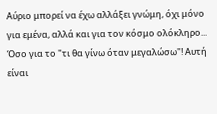Αύριο μπορεί να έχω αλλάξει γνώμη, όχι μόνο για εμένα, αλλά και για τον κόσμο ολόκληρο...
Όσο για το "τι θα γίνω όταν μεγαλώσω"! Αυτή είναι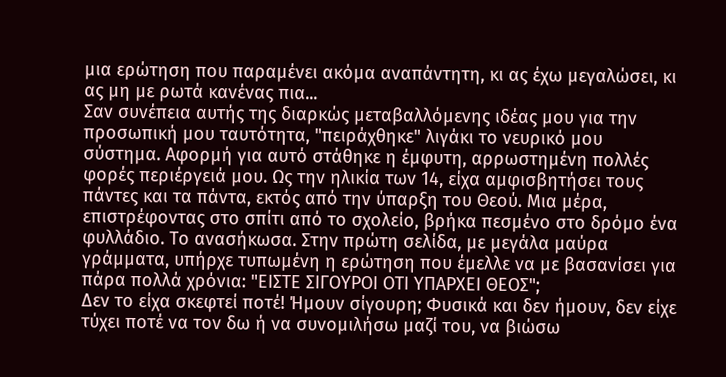μια ερώτηση που παραμένει ακόμα αναπάντητη, κι ας έχω μεγαλώσει, κι ας μη με ρωτά κανένας πια...
Σαν συνέπεια αυτής της διαρκώς μεταβαλλόμενης ιδέας μου για την προσωπική μου ταυτότητα, "πειράχθηκε" λιγάκι το νευρικό μου σύστημα. Αφορμή για αυτό στάθηκε η έμφυτη, αρρωστημένη πολλές φορές περιέργειά μου. Ως την ηλικία των 14, είχα αμφισβητήσει τους πάντες και τα πάντα, εκτός από την ύπαρξη του Θεού. Μια μέρα, επιστρέφοντας στο σπίτι από το σχολείο, βρήκα πεσμένο στο δρόμο ένα φυλλάδιο. Το ανασήκωσα. Στην πρώτη σελίδα, με μεγάλα μαύρα γράμματα, υπήρχε τυπωμένη η ερώτηση που έμελλε να με βασανίσει για πάρα πολλά χρόνια: "ΕΙΣΤΕ ΣΙΓΟΥΡΟΙ ΟΤΙ ΥΠΑΡΧΕΙ ΘΕΟΣ";
Δεν το είχα σκεφτεί ποτέ! Ήμουν σίγουρη; Φυσικά και δεν ήμουν, δεν είχε τύχει ποτέ να τον δω ή να συνομιλήσω μαζί του, να βιώσω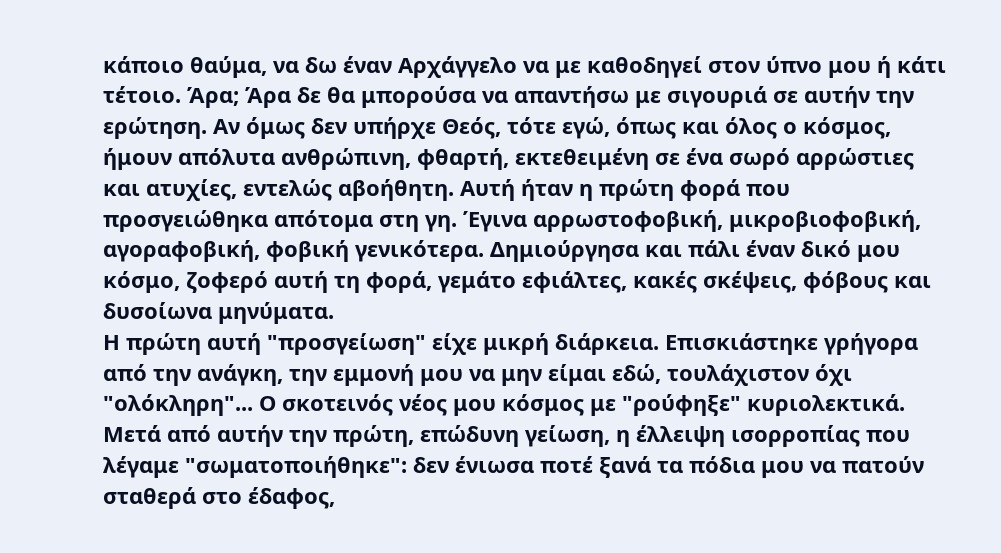κάποιο θαύμα, να δω έναν Αρχάγγελο να με καθοδηγεί στον ύπνο μου ή κάτι τέτοιο. Άρα; Άρα δε θα μπορούσα να απαντήσω με σιγουριά σε αυτήν την ερώτηση. Αν όμως δεν υπήρχε Θεός, τότε εγώ, όπως και όλος ο κόσμος, ήμουν απόλυτα ανθρώπινη, φθαρτή, εκτεθειμένη σε ένα σωρό αρρώστιες και ατυχίες, εντελώς αβοήθητη. Αυτή ήταν η πρώτη φορά που προσγειώθηκα απότομα στη γη. Έγινα αρρωστοφοβική, μικροβιοφοβική, αγοραφοβική, φοβική γενικότερα. Δημιούργησα και πάλι έναν δικό μου κόσμο, ζοφερό αυτή τη φορά, γεμάτο εφιάλτες, κακές σκέψεις, φόβους και δυσοίωνα μηνύματα.
Η πρώτη αυτή "προσγείωση" είχε μικρή διάρκεια. Επισκιάστηκε γρήγορα από την ανάγκη, την εμμονή μου να μην είμαι εδώ, τουλάχιστον όχι "ολόκληρη"... Ο σκοτεινός νέος μου κόσμος με "ρούφηξε" κυριολεκτικά. Μετά από αυτήν την πρώτη, επώδυνη γείωση, η έλλειψη ισορροπίας που λέγαμε "σωματοποιήθηκε": δεν ένιωσα ποτέ ξανά τα πόδια μου να πατούν σταθερά στο έδαφος,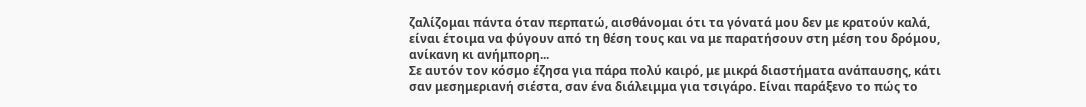ζαλίζομαι πάντα όταν περπατώ, αισθάνομαι ότι τα γόνατά μου δεν με κρατούν καλά, είναι έτοιμα να φύγουν από τη θέση τους και να με παρατήσουν στη μέση του δρόμου, ανίκανη κι ανήμπορη...
Σε αυτόν τον κόσμο έζησα για πάρα πολύ καιρό, με μικρά διαστήματα ανάπαυσης, κάτι σαν μεσημεριανή σιέστα, σαν ένα διάλειμμα για τσιγάρο. Είναι παράξενο το πώς το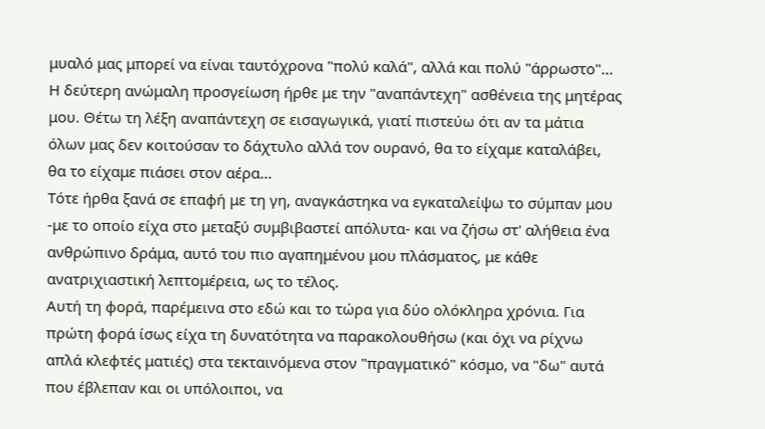μυαλό μας μπορεί να είναι ταυτόχρονα "πολύ καλά", αλλά και πολύ "άρρωστο"...
Η δεύτερη ανώμαλη προσγείωση ήρθε με την "αναπάντεχη" ασθένεια της μητέρας μου. Θέτω τη λέξη αναπάντεχη σε εισαγωγικά, γιατί πιστεύω ότι αν τα μάτια όλων μας δεν κοιτούσαν το δάχτυλο αλλά τον ουρανό, θα το είχαμε καταλάβει, θα το είχαμε πιάσει στον αέρα...
Τότε ήρθα ξανά σε επαφή με τη γη, αναγκάστηκα να εγκαταλείψω το σύμπαν μου -με το οποίο είχα στο μεταξύ συμβιβαστεί απόλυτα- και να ζήσω στ' αλήθεια ένα ανθρώπινο δράμα, αυτό του πιο αγαπημένου μου πλάσματος, με κάθε ανατριχιαστική λεπτομέρεια, ως το τέλος.
Αυτή τη φορά, παρέμεινα στο εδώ και το τώρα για δύο ολόκληρα χρόνια. Για πρώτη φορά ίσως είχα τη δυνατότητα να παρακολουθήσω (και όχι να ρίχνω απλά κλεφτές ματιές) στα τεκταινόμενα στον "πραγματικό" κόσμο, να "δω" αυτά που έβλεπαν και οι υπόλοιποι, να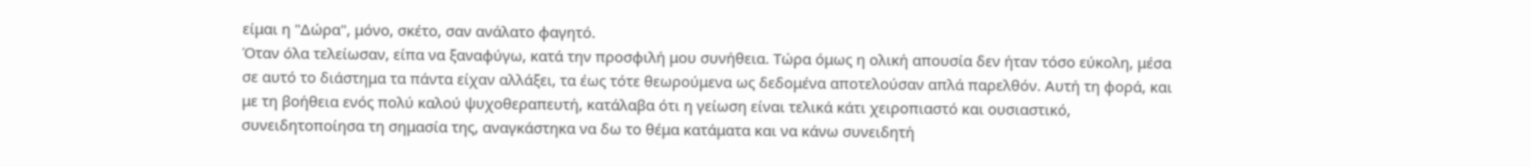είμαι η "Δώρα", μόνο, σκέτο, σαν ανάλατο φαγητό.
Όταν όλα τελείωσαν, είπα να ξαναφύγω, κατά την προσφιλή μου συνήθεια. Τώρα όμως η ολική απουσία δεν ήταν τόσο εύκολη, μέσα σε αυτό το διάστημα τα πάντα είχαν αλλάξει, τα έως τότε θεωρούμενα ως δεδομένα αποτελούσαν απλά παρελθόν. Αυτή τη φορά, και με τη βοήθεια ενός πολύ καλού ψυχοθεραπευτή, κατάλαβα ότι η γείωση είναι τελικά κάτι χειροπιαστό και ουσιαστικό, συνειδητοποίησα τη σημασία της, αναγκάστηκα να δω το θέμα κατάματα και να κάνω συνειδητή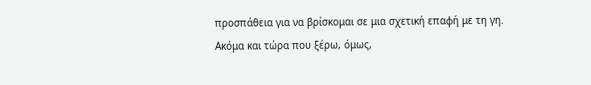προσπάθεια για να βρίσκομαι σε μια σχετική επαφή με τη γη.
Ακόμα και τώρα που ξέρω, όμως,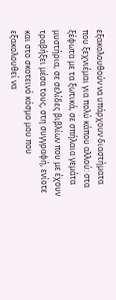εξακολουθούν να υπάρχουν διαστήματα που ξεχνιέμαι για πολύ κάπου αλλού: στα ξέφωτα με τα ξωτικά, σε σπήλαια γεμάτα μυστήρια, σε σελίδες βιβλίων που με έχουν τραβήξει μέσα τους, στη συγγραφή, ενίοτε και στο σκοτεινό κόσμο μου που εξακολουθεί να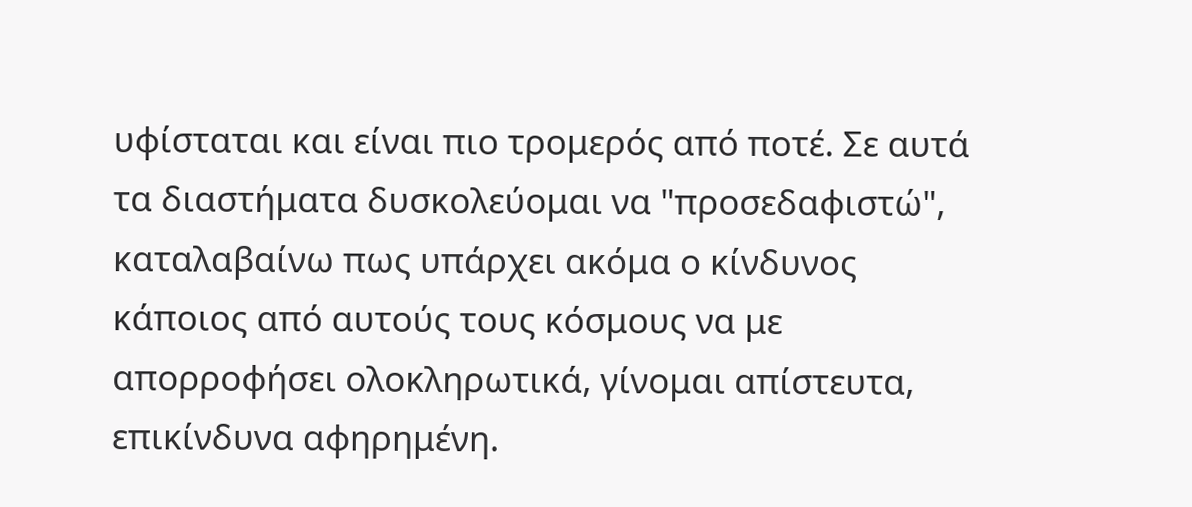υφίσταται και είναι πιο τρομερός από ποτέ. Σε αυτά τα διαστήματα δυσκολεύομαι να "προσεδαφιστώ", καταλαβαίνω πως υπάρχει ακόμα ο κίνδυνος κάποιος από αυτούς τους κόσμους να με απορροφήσει ολοκληρωτικά, γίνομαι απίστευτα, επικίνδυνα αφηρημένη.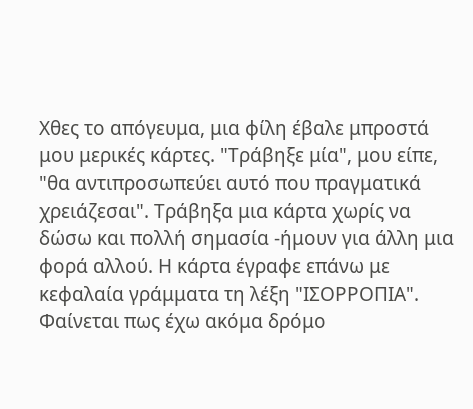Χθες το απόγευμα, μια φίλη έβαλε μπροστά μου μερικές κάρτες. "Τράβηξε μία", μου είπε, "θα αντιπροσωπεύει αυτό που πραγματικά χρειάζεσαι". Τράβηξα μια κάρτα χωρίς να δώσω και πολλή σημασία -ήμουν για άλλη μια φορά αλλού. Η κάρτα έγραφε επάνω με κεφαλαία γράμματα τη λέξη "ΙΣΟΡΡΟΠΙΑ". Φαίνεται πως έχω ακόμα δρόμο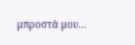μπροστά μου...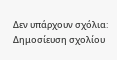Δεν υπάρχουν σχόλια:
Δημοσίευση σχολίου